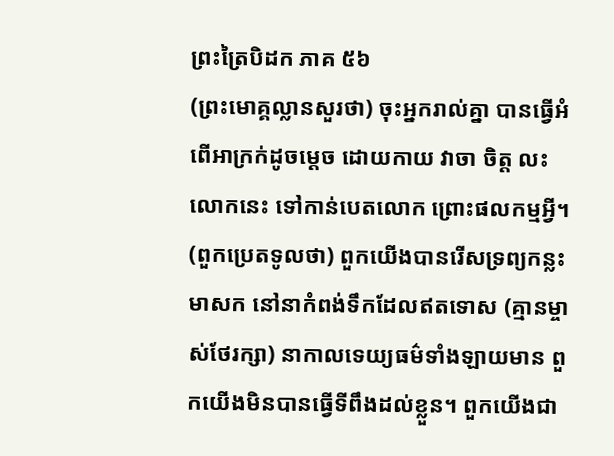ព្រះត្រៃបិដក ភាគ ៥៦
(ព្រះមោគ្គល្លានសួរថា) ចុះអ្នករាល់គ្នា បានធ្វើអំពើអាក្រក់ដូចម្តេច ដោយកាយ វាចា ចិត្ត លះលោកនេះ ទៅកាន់បេតលោក ព្រោះផលកម្មអ្វី។
(ពួកប្រេតទូលថា) ពួកយើងបានរើសទ្រព្យកន្លះមាសក នៅនាកំពង់ទឹកដែលឥតទោស (គ្មានម្ចាស់ថែរក្សា) នាកាលទេយ្យធម៌ទាំងឡាយមាន ពួកយើងមិនបានធើ្វទីពឹងដល់ខ្លួន។ ពួកយើងជា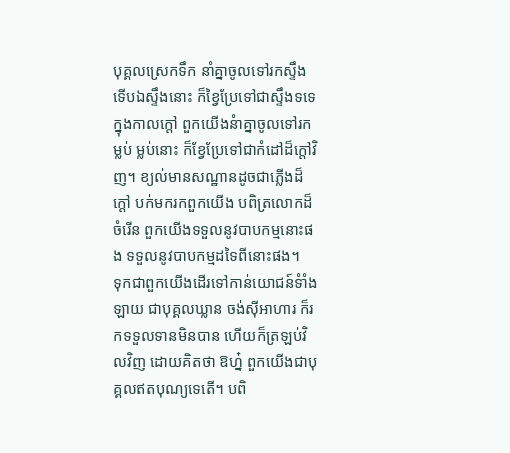បុគ្គលស្រេកទឹក នាំគ្នាចូលទៅរកស្ទឹង ទើបឯស្ទឹងនោះ ក៏ខ្វៃប្រែទៅជាស្ទឹងទទេ ក្នុងកាលក្តៅ ពួកយើងនំាគ្នាចូលទៅរកម្លប់ ម្លប់នោះ ក៏ខ្វែប្រែទៅជាកំដៅដ៏ក្តៅវិញ។ ខ្យល់មានសណ្ឋានដូចជាភើ្លងដ៏ក្តៅ បក់មករកពួកយើង បពិត្រលោកដ៏ចំរើន ពួកយើងទទួលនូវបាបកម្មនោះផង ទទួលនូវបាបកម្មដទៃពីនោះផង។
ទុកជាពួកយើងដើរទៅកាន់យោជន៍ទំាំងឡាយ ជាបុគ្គលឃ្លាន ចង់ស៊ីអាហារ ក៏រកទទួលទានមិនបាន ហើយក៏ត្រឡប់វិលវិញ ដោយគិតថា ឱហ្ន៎ ពួកយើងជាបុគ្គលឥតបុណ្យទេតើ។ បពិ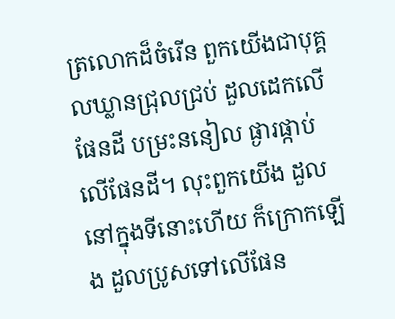ត្រលោកដ៏ចំរើន ពួកយើងជាបុគ្គលឃ្លានជ្រុលជ្រប់ ដួលដេកលើផែនដី បម្រះននៀល ផ្ងារផ្កាប់លើផែនដី។ លុះពួកយើង ដួលនៅក្នុងទីនោះហើយ ក៏ក្រោកឡើង ដួលប្រូសទៅលើផែន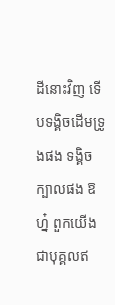ដីនោះវិញ ទើបទង្គិចដើមទ្រូងផង ទង្គិចក្បាលផង ឱហ៎្ន ពួកយើងជាបុគ្គលឥ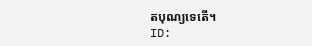តបុណ្យទេតើ។
ID: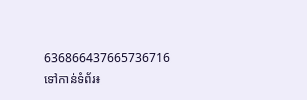636866437665736716
ទៅកាន់ទំព័រ៖